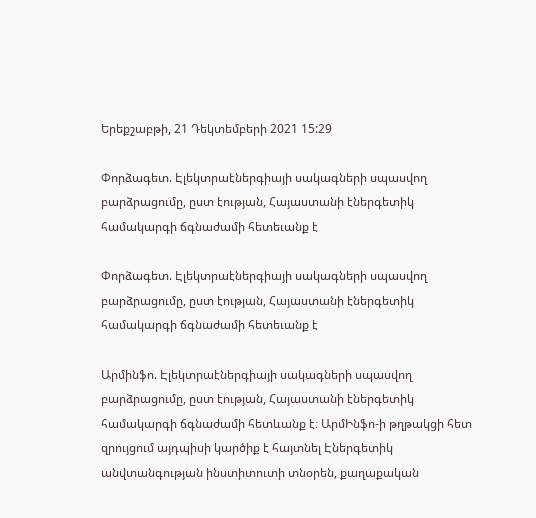Երեքշաբթի, 21 Դեկտեմբերի 2021 15:29

Փորձագետ. Էլեկտրաէներգիայի սակագների սպասվող բարձրացումը, ըստ էության, Հայաստանի էներգետիկ համակարգի ճգնաժամի հետեւանք է

Փորձագետ. Էլեկտրաէներգիայի սակագների սպասվող բարձրացումը, ըստ էության, Հայաստանի էներգետիկ համակարգի ճգնաժամի հետեւանք է

Արմինֆո. Էլեկտրաէներգիայի սակագների սպասվող բարձրացումը, ըստ էության, Հայաստանի էներգետիկ համակարգի ճգնաժամի հետևանք է։ ԱրմԻնֆո-ի թղթակցի հետ զրույցում այդպիսի կարծիք է հայտնել Էներգետիկ անվտանգության ինստիտուտի տնօրեն, քաղաքական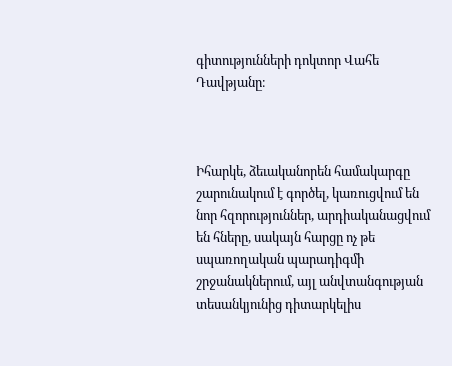գիտությունների դոկտոր Վահե Դավթյանը։



Իհարկե, ձեւականորեն համակարգը շարունակում է գործել, կառուցվում են նոր հզորություններ, արդիականացվում են հները, սակայն հարցը ոչ թե սպառողական պարադիգմի շրջանակներում, այլ անվտանգության տեսանկյունից դիտարկելիս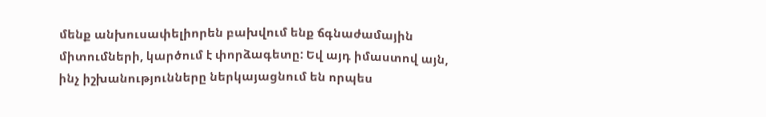մենք անխուսափելիորեն բախվում ենք ճգնաժամային միտումների, կարծում է փորձագետը: Եվ այդ իմաստով այն, ինչ իշխանությունները ներկայացնում են որպես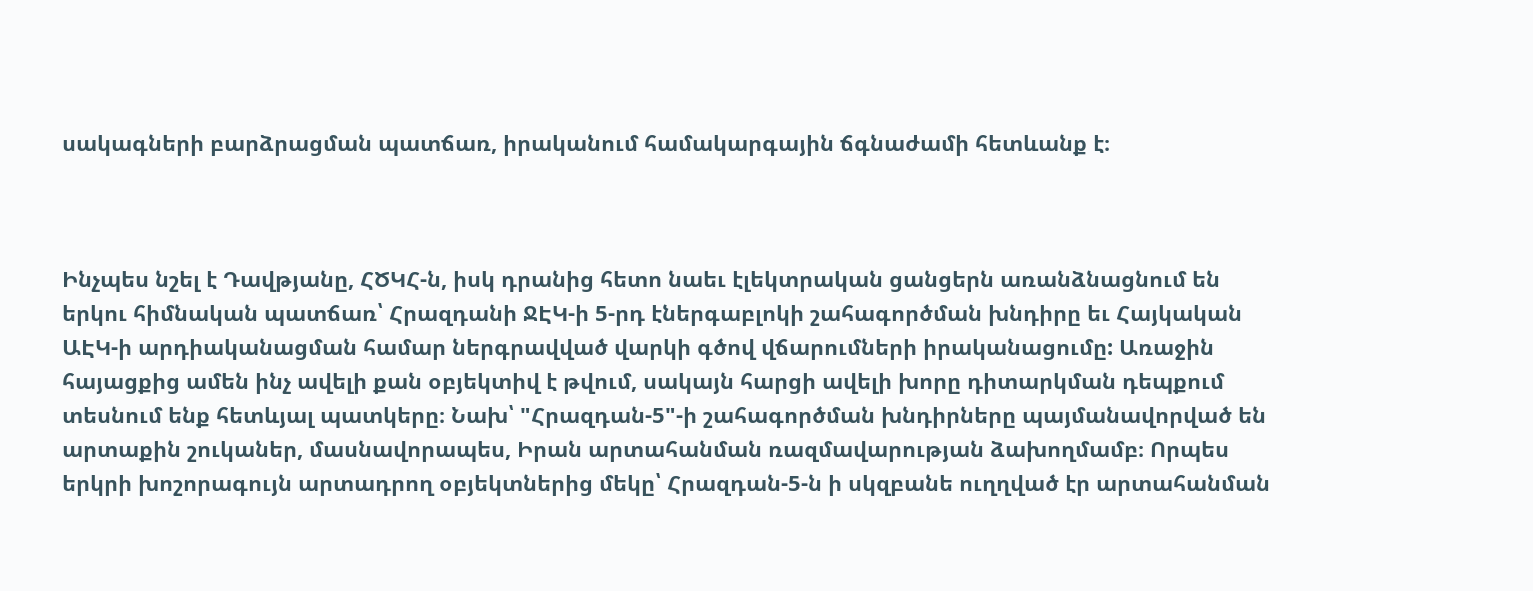սակագների բարձրացման պատճառ, իրականում համակարգային ճգնաժամի հետևանք է։



Ինչպես նշել է Դավթյանը, ՀԾԿՀ-ն, իսկ դրանից հետո նաեւ էլեկտրական ցանցերն առանձնացնում են երկու հիմնական պատճառ՝ Հրազդանի ՋԷԿ-ի 5-րդ էներգաբլոկի շահագործման խնդիրը եւ Հայկական ԱԷԿ-ի արդիականացման համար ներգրավված վարկի գծով վճարումների իրականացումը: Առաջին հայացքից ամեն ինչ ավելի քան օբյեկտիվ է թվում, սակայն հարցի ավելի խորը դիտարկման դեպքում տեսնում ենք հետևյալ պատկերը։ Նախ՝ "Հրազդան-5"-ի շահագործման խնդիրները պայմանավորված են արտաքին շուկաներ, մասնավորապես, Իրան արտահանման ռազմավարության ձախողմամբ։ Որպես երկրի խոշորագույն արտադրող օբյեկտներից մեկը՝ Հրազդան-5-ն ի սկզբանե ուղղված էր արտահանման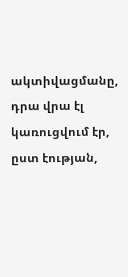ակտիվացմանը, դրա վրա էլ կառուցվում էր, ըստ էության,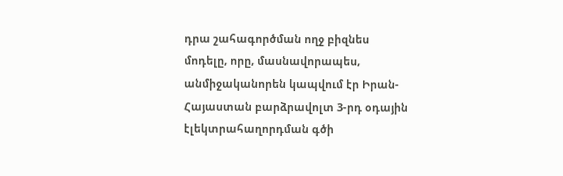դրա շահագործման ողջ բիզնես մոդելը, որը, մասնավորապես, անմիջականորեն կապվում էր Իրան-Հայաստան բարձրավոլտ 3-րդ օդային էլեկտրահաղորդման գծի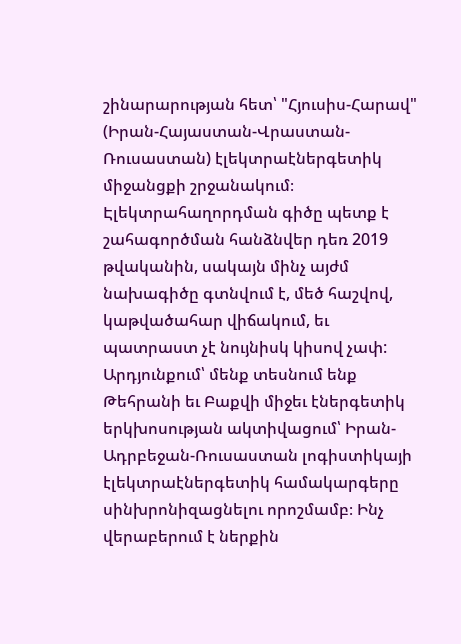շինարարության հետ՝ "Հյուսիս-Հարավ" (Իրան-Հայաստան-Վրաստան-Ռուսաստան) էլեկտրաէներգետիկ միջանցքի շրջանակում։ Էլեկտրահաղորդման գիծը պետք է շահագործման հանձնվեր դեռ 2019 թվականին, սակայն մինչ այժմ նախագիծը գտնվում է, մեծ հաշվով, կաթվածահար վիճակում, եւ պատրաստ չէ նույնիսկ կիսով չափ: Արդյունքում՝ մենք տեսնում ենք Թեհրանի եւ Բաքվի միջեւ էներգետիկ երկխոսության ակտիվացում՝ Իրան-Ադրբեջան-Ռուսաստան լոգիստիկայի էլեկտրաէներգետիկ համակարգերը սինխրոնիզացնելու որոշմամբ։ Ինչ վերաբերում է ներքին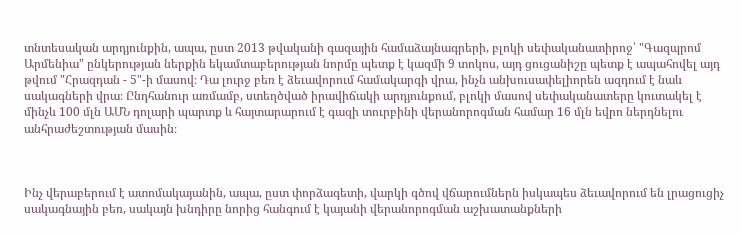տնտեսական արդյունքին, ապա, ըստ 2013 թվականի գազային համաձայնագրերի, բլոկի սեփականատիրոջ՝ "Գազպրոմ Արմենիա" ընկերության ներքին եկամտաբերության նորմը պետք է կազմի 9 տոկոս, այդ ցուցանիշը պետք է ապահովել այդ թվում "Հրազդան - 5"-ի մասով։ Դա լուրջ բեռ է ձեւավորում համակարգի վրա, ինչն անխուսափելիորեն ազդում է նաև սակագների վրա։ Ընդհանուր առմամբ, ստեղծված իրավիճակի արդյունքում, բլոկի մասով սեփականատերը կուտակել է մինչև 100 մլն ԱՄՆ դոլարի պարտք և հայտարարում է գազի տուրբինի վերանորոգման համար 16 մլն եվրո ներդնելու անհրաժեշտության մասին։



Ինչ վերաբերում է ատոմակայանին, ապա, ըստ փորձագետի, վարկի գծով վճարումներն իսկապես ձեւավորում են լրացուցիչ սակագնային բեռ, սակայն խնդիրը նորից հանգում է կայանի վերանորոգման աշխատանքների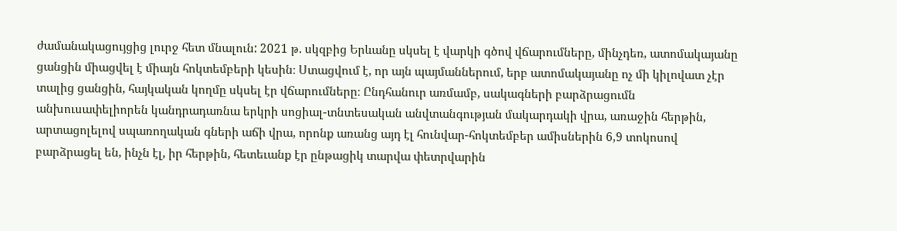ժամանակացույցից լուրջ հետ մնալուն: 2021 թ. սկզբից Երևանը սկսել է վարկի գծով վճարումները, մինչդեռ, ատոմակայանը ցանցին միացվել է միայն հոկտեմբերի կեսին։ Ստացվում է, որ այն պայմաններում, երբ ատոմակայանը ոչ մի կիլովատ չէր տալից ցանցին, հայկական կողմը սկսել էր վճարումները։ Ընդհանուր առմամբ, սակագների բարձրացումն անխուսափելիորեն կանդրադառնա երկրի սոցիալ-տնտեսական անվտանգության մակարդակի վրա, առաջին հերթին, արտացոլելով սպառողական գների աճի վրա, որոնք առանց այդ էլ հունվար-հոկտեմբեր ամիսներին 6,9 տոկոսով բարձրացել են, ինչն էլ, իր հերթին, հետեւանք էր ընթացիկ տարվա փետրվարին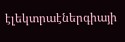էլեկտրաէներգիայի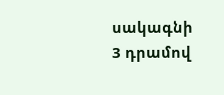սակագնի 3 դրամով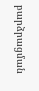բարձրացման